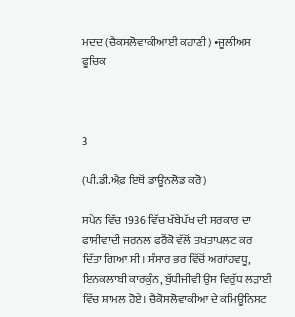ਮਦਦ (ਚੈਕਸਲੋਵਾਕੀਆਈ ਕਹਾਣੀ) •ਜੂਲੀਅਸ ਫੂਚਿਕ



3

(ਪੀ.ਡੀ.ਐਫ਼ ਇਥੋਂ ਡਾਊਨਲੋਡ ਕਰੋ)

ਸਪੇਨ ਵਿੱਚ 1936 ਵਿੱਚ ਖੱਬੇਪੱਖ ਦੀ ਸਰਕਾਰ ਦਾ ਫਾਸੀਵਾਦੀ ਜਰਨਲ ਫਰੈਂਕੋ ਵੱਲੋਂ ਤਖਤਾਪਲਟ ਕਰ ਦਿੱਤਾ ਗਿਆ ਸੀ। ਸੰਸਾਰ ਭਰ ਵਿੱਚੋਂ ਅਗਾਂਹਵਧੂ, ਇਨਕਲਾਬੀ ਕਾਰਕੁੰਨ, ਬੁੱਧੀਜੀਵੀ ਉਸ ਵਿਰੁੱਧ ਲੜਾਈ ਵਿੱਚ ਸ਼ਾਮਲ ਹੋਏ। ਚੈਕੋਸਲੋਵਾਕੀਆ ਦੇ ਕਮਿਊਨਿਸਟ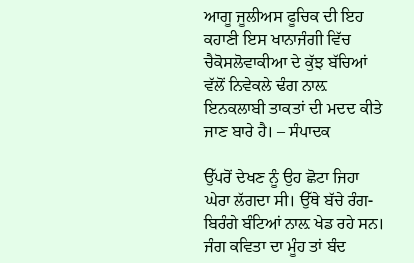ਆਗੂ ਜੂਲੀਅਸ ਫੂਚਿਕ ਦੀ ਇਹ ਕਹਾਣੀ ਇਸ ਖਾਨਾਜੰਗੀ ਵਿੱਚ ਚੈਕੋਸਲੋਵਾਕੀਆ ਦੇ ਕੁੱਝ ਬੱਚਿਆਂ ਵੱਲੋਂ ਨਿਵੇਕਲੇ ਢੰਗ ਨਾਲ਼ ਇਨਕਲਾਬੀ ਤਾਕਤਾਂ ਦੀ ਮਦਦ ਕੀਤੇ ਜਾਣ ਬਾਰੇ ਹੈ। – ਸੰਪਾਦਕ

ਉੱਪਰੋਂ ਦੇਖਣ ਨੂੰ ਉਹ ਛੋਟਾ ਜਿਹਾ ਘੇਰਾ ਲੱਗਦਾ ਸੀ। ਉੱਥੇ ਬੱਚੇ ਰੰਗ-ਬਿਰੰਗੇ ਬੰਟਿਆਂ ਨਾਲ਼ ਖੇਡ ਰਹੇ ਸਨ। ਜੰਗ ਕਵਿਤਾ ਦਾ ਮੂੰਹ ਤਾਂ ਬੰਦ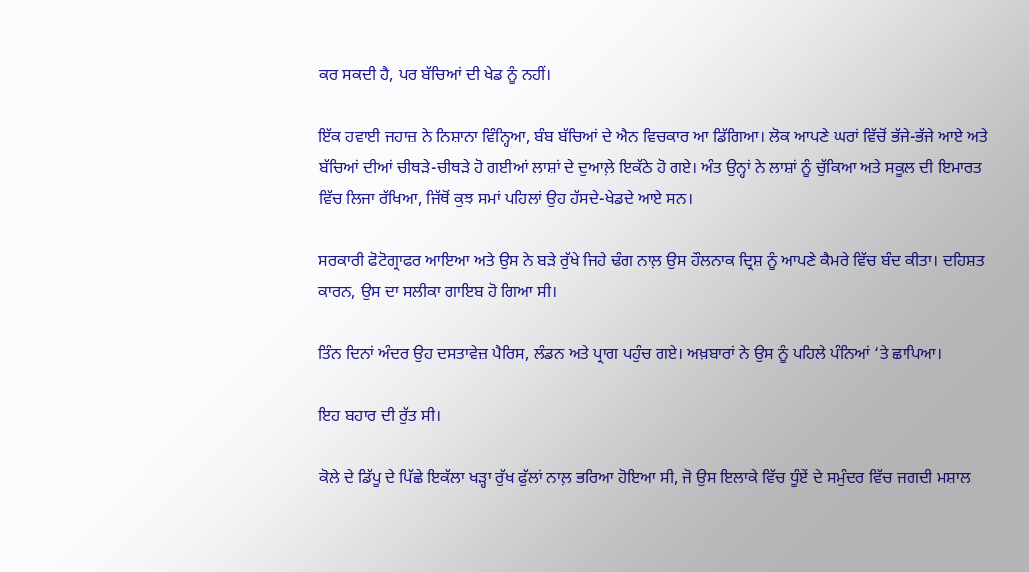ਕਰ ਸਕਦੀ ਹੈ, ਪਰ ਬੱਚਿਆਂ ਦੀ ਖੇਡ ਨੂੰ ਨਹੀਂ।

ਇੱਕ ਹਵਾਈ ਜਹਾਜ਼ ਨੇ ਨਿਸ਼ਾਨਾ ਵਿੰਨ੍ਹਿਆ, ਬੰਬ ਬੱਚਿਆਂ ਦੇ ਐਨ ਵਿਚਕਾਰ ਆ ਡਿੱਗਿਆ। ਲੋਕ ਆਪਣੇ ਘਰਾਂ ਵਿੱਚੋਂ ਭੱਜੇ-ਭੱਜੇ ਆਏ ਅਤੇ ਬੱਚਿਆਂ ਦੀਆਂ ਚੀਥੜੇ-ਚੀਥੜੇ ਹੋ ਗਈਆਂ ਲਾਸ਼ਾਂ ਦੇ ਦੁਆਲ਼ੇ ਇਕੱਠੇ ਹੋ ਗਏ। ਅੰਤ ਉਨ੍ਹਾਂ ਨੇ ਲਾਸ਼ਾਂ ਨੂੰ ਚੁੱਕਿਆ ਅਤੇ ਸਕੂਲ ਦੀ ਇਮਾਰਤ ਵਿੱਚ ਲਿਜਾ ਰੱਖਿਆ, ਜਿੱਥੋਂ ਕੁਝ ਸਮਾਂ ਪਹਿਲਾਂ ਉਹ ਹੱਸਦੇ-ਖੇਡਦੇ ਆਏ ਸਨ।

ਸਰਕਾਰੀ ਫੋਟੋਗ੍ਰਾਫਰ ਆਇਆ ਅਤੇ ਉਸ ਨੇ ਬੜੇ ਰੁੱਖੇ ਜਿਹੇ ਢੰਗ ਨਾਲ਼ ਉਸ ਹੌਲਨਾਕ ਦ੍ਰਿਸ਼ ਨੂੰ ਆਪਣੇ ਕੈਮਰੇ ਵਿੱਚ ਬੰਦ ਕੀਤਾ। ਦਹਿਸ਼ਤ ਕਾਰਨ, ਉਸ ਦਾ ਸਲੀਕਾ ਗਾਇਬ ਹੋ ਗਿਆ ਸੀ।

ਤਿੰਨ ਦਿਨਾਂ ਅੰਦਰ ਉਹ ਦਸਤਾਵੇਜ਼ ਪੈਰਿਸ, ਲੰਡਨ ਅਤੇ ਪ੍ਰਾਗ ਪਹੁੰਚ ਗਏ। ਅਖ਼ਬਾਰਾਂ ਨੇ ਉਸ ਨੂੰ ਪਹਿਲੇ ਪੰਨਿਆਂ ‘ਤੇ ਛਾਪਿਆ।

ਇਹ ਬਹਾਰ ਦੀ ਰੁੱਤ ਸੀ।

ਕੋਲੇ ਦੇ ਡਿੱਪੂ ਦੇ ਪਿੱਛੇ ਇਕੱਲਾ ਖੜ੍ਹਾ ਰੁੱਖ ਫੁੱਲਾਂ ਨਾਲ਼ ਭਰਿਆ ਹੋਇਆ ਸੀ, ਜੋ ਉਸ ਇਲਾਕੇ ਵਿੱਚ ਧੂੰਏਂ ਦੇ ਸਮੁੰਦਰ ਵਿੱਚ ਜਗਦੀ ਮਸ਼ਾਲ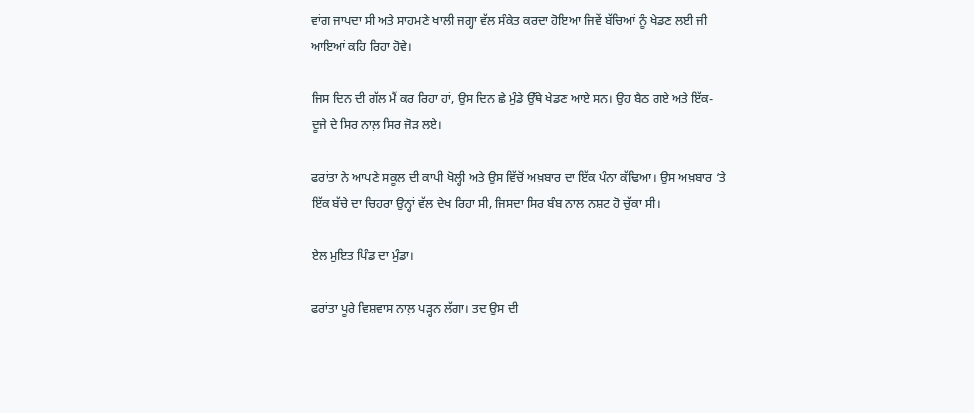ਵਾਂਗ ਜਾਪਦਾ ਸੀ ਅਤੇ ਸਾਹਮਣੇ ਖਾਲੀ ਜਗ੍ਹਾ ਵੱਲ ਸੰਕੇਤ ਕਰਦਾ ਹੋਇਆ ਜਿਵੇਂ ਬੱਚਿਆਂ ਨੂੰ ਖੇਡਣ ਲਈ ਜੀ ਆਇਆਂ ਕਹਿ ਰਿਹਾ ਹੋਵੇ।

ਜਿਸ ਦਿਨ ਦੀ ਗੱਲ ਮੈਂ ਕਰ ਰਿਹਾ ਹਾਂ, ਉਸ ਦਿਨ ਛੇ ਮੁੰਡੇ ਉੱਥੇ ਖੇਡਣ ਆਏ ਸਨ। ਉਹ ਬੈਠ ਗਏ ਅਤੇ ਇੱਕ-ਦੂਜੇ ਦੇ ਸਿਰ ਨਾਲ਼ ਸਿਰ ਜੋੜ ਲਏ।

ਫਰਾਂਤਾ ਨੇ ਆਪਣੇ ਸਕੂਲ ਦੀ ਕਾਪੀ ਖੋਲ੍ਹੀ ਅਤੇ ਉਸ ਵਿੱਚੋਂ ਅਖ਼ਬਾਰ ਦਾ ਇੱਕ ਪੰਨਾ ਕੱਢਿਆ। ਉਸ ਅਖ਼ਬਾਰ ‘ਤੇ ਇੱਕ ਬੱਚੇ ਦਾ ਚਿਹਰਾ ਉਨ੍ਹਾਂ ਵੱਲ ਦੇਖ ਰਿਹਾ ਸੀ, ਜਿਸਦਾ ਸਿਰ ਬੰਬ ਨਾਲ ਨਸ਼ਟ ਹੋ ਚੁੱਕਾ ਸੀ।

ਏਲ ਮੁਇਤ ਪਿੰਡ ਦਾ ਮੁੰਡਾ।

ਫਰਾਂਤਾ ਪੂਰੇ ਵਿਸ਼ਵਾਸ ਨਾਲ਼ ਪੜ੍ਹਨ ਲੱਗਾ। ਤਦ ਉਸ ਦੀ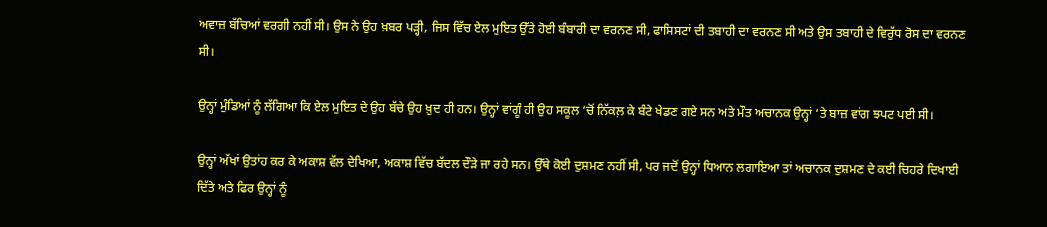ਅਵਾਜ਼ ਬੱਚਿਆਂ ਵਰਗੀ ਨਹੀਂ ਸੀ। ਉਸ ਨੇ ਉਹ ਖ਼ਬਰ ਪੜ੍ਹੀ, ਜਿਸ ਵਿੱਚ ਏਲ ਮੁਇਤ ਉੱਤੇ ਹੋਈ ਬੰਬਾਰੀ ਦਾ ਵਰਨਣ ਸੀ, ਫਾਸਿਸਟਾਂ ਦੀ ਤਬਾਹੀ ਦਾ ਵਰਨਣ ਸੀ ਅਤੇ ਉਸ ਤਬਾਹੀ ਦੇ ਵਿਰੁੱਧ ਰੋਸ ਦਾ ਵਰਨਣ ਸੀ।

ਉਨ੍ਹਾਂ ਮੁੰਡਿਆਂ ਨੂੰ ਲੱਗਿਆ ਕਿ ਏਲ ਮੁਇਤ ਦੇ ਉਹ ਬੱਚੇ ਉਹ ਖ਼ੁਦ ਹੀ ਹਨ। ਉਨ੍ਹਾਂ ਵਾਂਗੂੰ ਹੀ ਉਹ ਸਕੂਲ ‘ਚੋਂ ਨਿੱਕਲ਼ ਕੇ ਬੰਟੇ ਖੇਡਣ ਗਏ ਸਨ ਅਤੇ ਮੌਤ ਅਚਾਨਕ ਉਨ੍ਹਾਂ ‘ਤੇ ਬਾਜ਼ ਵਾਂਗ ਝਪਟ ਪਈ ਸੀ।

ਉਨ੍ਹਾਂ ਅੱਖਾਂ ਉਤਾਂਹ ਕਰ ਕੇ ਅਕਾਸ਼ ਵੱਲ ਦੇਖਿਆ, ਅਕਾਸ਼ ਵਿੱਚ ਬੱਦਲ ਦੌੜੇ ਜਾ ਰਹੇ ਸਨ। ਉੱਥੇ ਕੋਈ ਦੁਸ਼ਮਣ ਨਹੀਂ ਸੀ, ਪਰ ਜਦੋਂ ਉਨ੍ਹਾਂ ਧਿਆਨ ਲਗਾਇਆ ਤਾਂ ਅਚਾਨਕ ਦੁਸ਼ਮਣ ਦੇ ਕਈ ਚਿਹਰੇ ਦਿਖਾਈ ਦਿੱਤੇ ਅਤੇ ਫਿਰ ਉਨ੍ਹਾਂ ਨੂੰ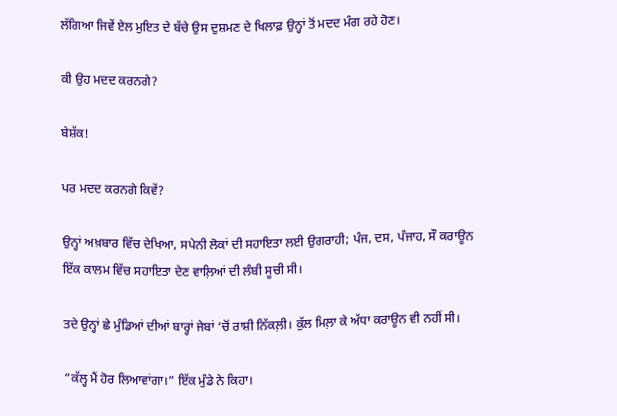ਲੱਗਿਆ ਜਿਵੇਂ ਏਲ ਮੁਇਤ ਦੇ ਬੱਚੇ ਉਸ ਦੁਸ਼ਮਣ ਦੇ ਖਿਲਾਫ਼ ਉਨ੍ਹਾਂ ਤੋਂ ਮਦਦ ਮੰਗ ਰਹੇ ਹੋਣ।

ਕੀ ਉਹ ਮਦਦ ਕਰਨਗੇ?

ਬੇਸ਼ੱਕ!

ਪਰ ਮਦਦ ਕਰਨਗੇ ਕਿਵੇਂ?

ਉਨ੍ਹਾਂ ਅਖ਼ਬਾਰ ਵਿੱਚ ਦੇਖਿਆ, ਸਪੇਨੀ ਲੋਕਾਂ ਦੀ ਸਹਾਇਤਾ ਲਈ ਉਗਰਾਹੀ; ਪੰਜ, ਦਸ, ਪੰਜਾਹ, ਸੌ ਕਰਾਊਨ ਇੱਕ ਕਾਲਮ ਵਿੱਚ ਸਹਾਇਤਾ ਦੇਣ ਵਾਲ਼ਿਆਂ ਦੀ ਲੰਬੀ ਸੂਚੀ ਸੀ।

ਤਦੇ ਉਨ੍ਹਾਂ ਛੇ ਮੁੰਡਿਆਂ ਦੀਆਂ ਬਾਰ੍ਹਾਂ ਜੇਬਾਂ ‘ਚੋਂ ਰਾਸ਼ੀ ਨਿੱਕਲ਼ੀ। ਕੁੱਲ ਮਿਲ਼ਾ ਕੇ ਅੱਧਾ ਕਰਾਊਨ ਵੀ ਨਹੀਂ ਸੀ।

”ਕੱਲ੍ਹ ਮੈਂ ਹੋਰ ਲਿਆਵਾਂਗਾ।” ਇੱਕ ਮੁੰਡੇ ਨੇ ਕਿਹਾ।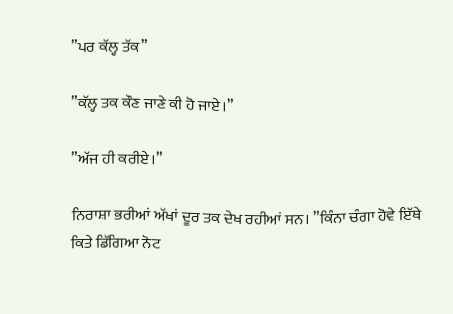”ਪਰ ਕੱਲ੍ਹ ਤੱਕ”

”ਕੱਲ੍ਹ ਤਕ ਕੌਣ ਜਾਣੇ ਕੀ ਹੋ ਜਾਏ।”

”ਅੱਜ ਹੀ ਕਰੀਏ।”

ਨਿਰਾਸ਼ਾ ਭਰੀਆਂ ਅੱਖਾਂ ਦੂਰ ਤਕ ਦੇਖ ਰਹੀਆਂ ਸਨ। ”ਕਿੰਨਾ ਚੰਗਾ ਹੋਵੇ ਇੱਥੇ ਕਿਤੇ ਡਿੱਗਿਆ ਨੋਟ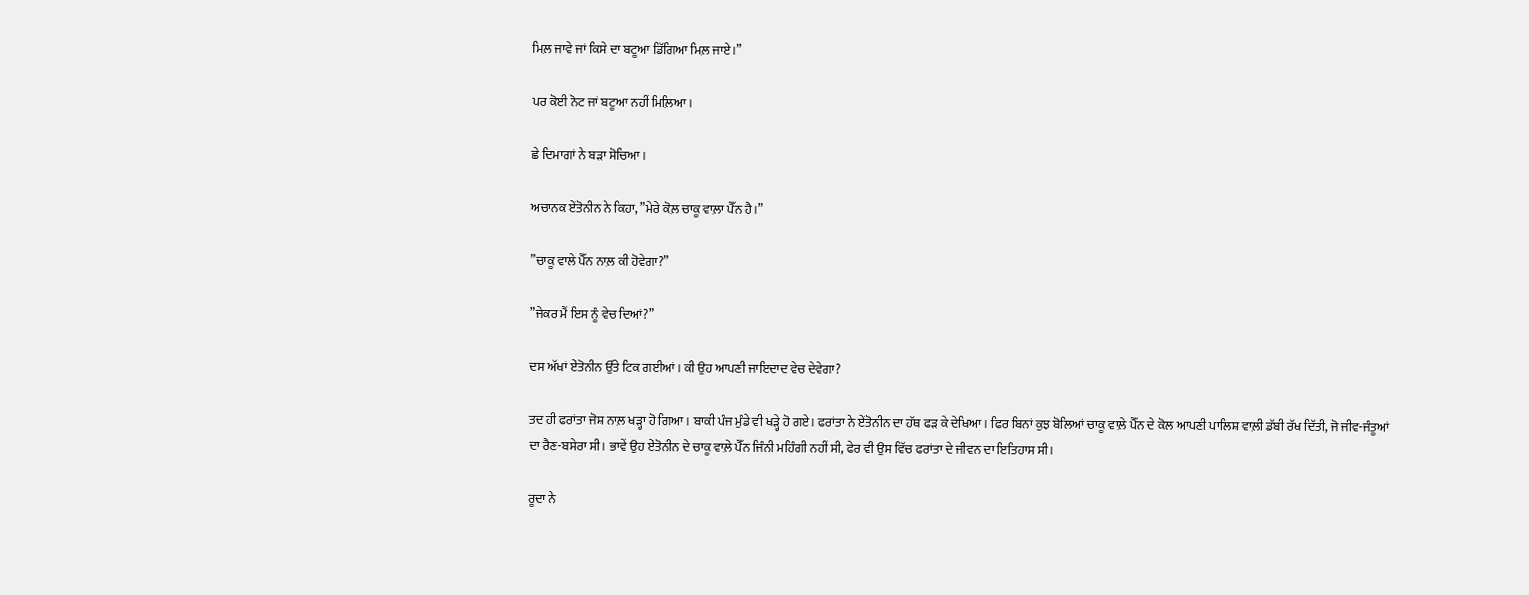ਮਿਲ਼ ਜਾਵੇ ਜਾਂ ਕਿਸੇ ਦਾ ਬਟੂਆ ਡਿੱਗਿਆ ਮਿਲ਼ ਜਾਏ।”

ਪਰ ਕੋਈ ਨੋਟ ਜਾਂ ਬਟੂਆ ਨਹੀਂ ਮਿਲ਼ਿਆ।

ਛੇ ਦਿਮਾਗਾਂ ਨੇ ਬੜਾ ਸੋਚਿਆ।

ਅਚਾਨਕ ਏਂਤੋਨੀਨ ਨੇ ਕਿਹਾ, ”ਮੇਰੇ ਕੋਲ਼ ਚਾਕੂ ਵਾਲ਼ਾ ਪੈੱਨ ਹੈ।”

”ਚਾਕੂ ਵਾਲੇ ਪੈੱਨ ਨਾਲ਼ ਕੀ ਹੋਵੇਗਾ?”

”ਜੇਕਰ ਮੈਂ ਇਸ ਨੂੰ ਵੇਚ ਦਿਆਂ?”

ਦਸ ਅੱਖਾਂ ਏਂਤੋਨੀਨ ਉੱਤੇ ਟਿਕ ਗਈਆਂ। ਕੀ ਉਹ ਆਪਣੀ ਜਾਇਦਾਦ ਵੇਚ ਦੇਵੇਗਾ?

ਤਦ ਹੀ ਫਰਾਂਤਾ ਜੋਸ਼ ਨਾਲ਼ ਖੜ੍ਹਾ ਹੋ ਗਿਆ। ਬਾਕੀ ਪੰਜ ਮੁੰਡੇ ਵੀ ਖੜ੍ਹੇ ਹੋ ਗਏ। ਫਰਾਂਤਾ ਨੇ ਏਂਤੋਨੀਨ ਦਾ ਹੱਥ ਫੜ ਕੇ ਦੇਖਿਆ। ਫਿਰ ਬਿਨਾਂ ਕੁਝ ਬੋਲਿਆਂ ਚਾਕੂ ਵਾਲ਼ੇ ਪੈੱਨ ਦੇ ਕੋਲ ਆਪਣੀ ਪਾਲਿਸ਼ ਵਾਲ਼ੀ ਡੱਬੀ ਰੱਖ ਦਿੱਤੀ, ਜੋ ਜੀਵ-ਜੰਤੂਆਂ ਦਾ ਰੈਣ-ਬਸੇਰਾ ਸੀ। ਭਾਵੇਂ ਉਹ ਏਂਤੋਨੀਨ ਦੇ ਚਾਕੂ ਵਾਲ਼ੇ ਪੈੱਨ ਜਿੰਨੀ ਮਹਿੰਗੀ ਨਹੀਂ ਸੀ, ਫੇਰ ਵੀ ਉਸ ਵਿੱਚ ਫਰਾਂਤਾ ਦੇ ਜੀਵਨ ਦਾ ਇਤਿਹਾਸ ਸੀ।

ਰੂਦਾ ਨੇ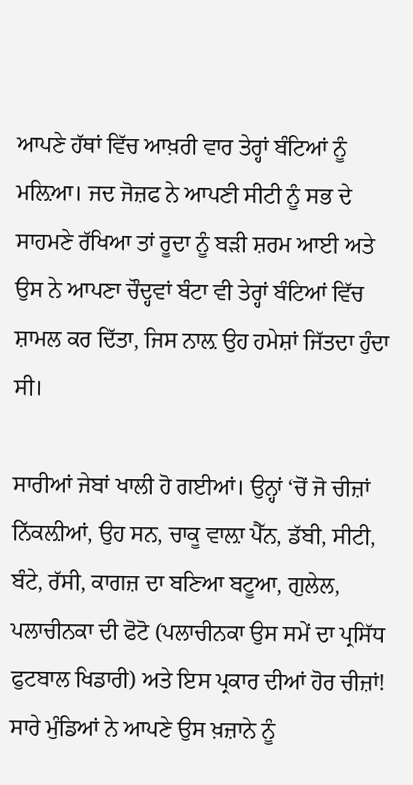ਆਪਣੇ ਹੱਥਾਂ ਵਿੱਚ ਆਖ਼ਰੀ ਵਾਰ ਤੇਰ੍ਹਾਂ ਬੰਟਿਆਂ ਨੂੰ ਮਲ਼ਿਆ। ਜਦ ਜੋਜ਼ਫ ਨੇ ਆਪਣੀ ਸੀਟੀ ਨੂੰ ਸਭ ਦੇ ਸਾਹਮਣੇ ਰੱਖਿਆ ਤਾਂ ਰੂਦਾ ਨੂੰ ਬੜੀ ਸ਼ਰਮ ਆਈ ਅਤੇ ਉਸ ਨੇ ਆਪਣਾ ਚੌਦ੍ਹਵਾਂ ਬੰਟਾ ਵੀ ਤੇਰ੍ਹਾਂ ਬੰਟਿਆਂ ਵਿੱਚ ਸ਼ਾਮਲ ਕਰ ਦਿੱਤਾ, ਜਿਸ ਨਾਲ਼ ਉਹ ਹਮੇਸ਼ਾਂ ਜਿੱਤਦਾ ਹੁੰਦਾ ਸੀ।

ਸਾਰੀਆਂ ਜੇਬਾਂ ਖਾਲੀ ਹੋ ਗਈਆਂ। ਉਨ੍ਹਾਂ ‘ਚੋਂ ਜੋ ਚੀਜ਼ਾਂ ਨਿੱਕਲ਼ੀਆਂ, ਉਹ ਸਨ, ਚਾਕੂ ਵਾਲ਼ਾ ਪੈੱਨ, ਡੱਬੀ, ਸੀਟੀ, ਬੰਟੇ, ਰੱਸੀ, ਕਾਗਜ਼ ਦਾ ਬਣਿਆ ਬਟੂਆ, ਗੁਲੇਲ, ਪਲਾਚੀਨਕਾ ਦੀ ਫੋਟੋ (ਪਲਾਚੀਨਕਾ ਉਸ ਸਮੇਂ ਦਾ ਪ੍ਰਸਿੱਧ ਫੁਟਬਾਲ ਖਿਡਾਰੀ) ਅਤੇ ਇਸ ਪ੍ਰਕਾਰ ਦੀਆਂ ਹੋਰ ਚੀਜ਼ਾਂ! ਸਾਰੇ ਮੁੰਡਿਆਂ ਨੇ ਆਪਣੇ ਉਸ ਖ਼ਜ਼ਾਨੇ ਨੂੰ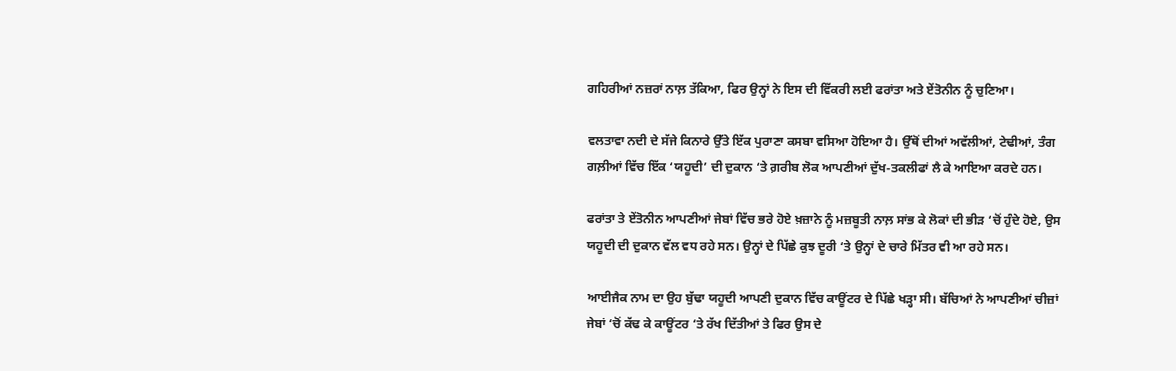ਗਹਿਰੀਆਂ ਨਜ਼ਰਾਂ ਨਾਲ਼ ਤੱਕਿਆ, ਫਿਰ ਉਨ੍ਹਾਂ ਨੇ ਇਸ ਦੀ ਵਿੱਕਰੀ ਲਈ ਫਰਾਂਤਾ ਅਤੇ ਏਂਤੋਨੀਨ ਨੂੰ ਚੁਣਿਆ।

ਵਲਤਾਵਾ ਨਦੀ ਦੇ ਸੱਜੇ ਕਿਨਾਰੇ ਉੱਤੇ ਇੱਕ ਪੁਰਾਣਾ ਕਸਬਾ ਵਸਿਆ ਹੋਇਆ ਹੈ। ਉੱਥੋਂ ਦੀਆਂ ਅਵੱਲੀਆਂ, ਟੇਢੀਆਂ, ਤੰਗ ਗਲ਼ੀਆਂ ਵਿੱਚ ਇੱਕ ‘ਯਹੂਦੀ’ ਦੀ ਦੁਕਾਨ ‘ਤੇ ਗ਼ਰੀਬ ਲੋਕ ਆਪਣੀਆਂ ਦੁੱਖ-ਤਕਲੀਫਾਂ ਲੈ ਕੇ ਆਇਆ ਕਰਦੇ ਹਨ।

ਫਰਾਂਤਾ ਤੇ ਏਂਤੋਨੀਨ ਆਪਣੀਆਂ ਜੇਬਾਂ ਵਿੱਚ ਭਰੇ ਹੋਏ ਖ਼ਜ਼ਾਨੇ ਨੂੰ ਮਜ਼ਬੂਤੀ ਨਾਲ਼ ਸਾਂਭ ਕੇ ਲੋਕਾਂ ਦੀ ਭੀੜ ‘ਚੋਂ ਹੁੰਦੇ ਹੋਏ, ਉਸ ਯਹੂਦੀ ਦੀ ਦੁਕਾਨ ਵੱਲ ਵਧ ਰਹੇ ਸਨ। ਉਨ੍ਹਾਂ ਦੇ ਪਿੱਛੇ ਕੁਝ ਦੂਰੀ ‘ਤੇ ਉਨ੍ਹਾਂ ਦੇ ਚਾਰੇ ਮਿੱਤਰ ਵੀ ਆ ਰਹੇ ਸਨ।

ਆਈਜੈਕ ਨਾਮ ਦਾ ਉਹ ਬੁੱਢਾ ਯਹੂਦੀ ਆਪਣੀ ਦੁਕਾਨ ਵਿੱਚ ਕਾਊਂਟਰ ਦੇ ਪਿੱਛੇ ਖੜ੍ਹਾ ਸੀ। ਬੱਚਿਆਂ ਨੇ ਆਪਣੀਆਂ ਚੀਜ਼ਾਂ ਜੇਬਾਂ ‘ਚੋਂ ਕੱਢ ਕੇ ਕਾਊਂਟਰ ‘ਤੇ ਰੱਖ ਦਿੱਤੀਆਂ ਤੇ ਫਿਰ ਉਸ ਦੇ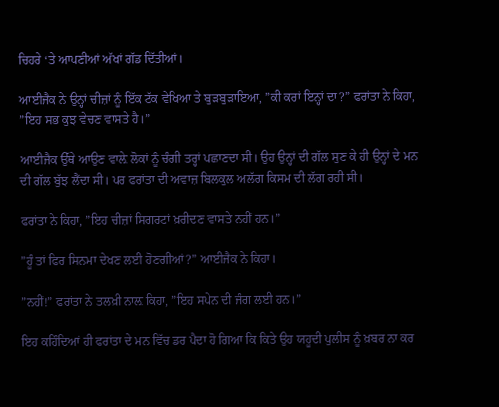ਚਿਹਰੇ ‘ਤੇ ਆਪਣੀਆਂ ਅੱਖਾਂ ਗੱਡ ਦਿੱਤੀਆਂ।

ਆਈਜੈਕ ਨੇ ਉਨ੍ਹਾਂ ਚੀਜ਼ਾਂ ਨੂੰ ਇੱਕ ਟੱਕ ਵੇਖਿਆ ਤੇ ਬੁੜਬੁੜਾਇਆ, ”ਕੀ ਕਰਾਂ ਇਨ੍ਹਾਂ ਦਾ?” ਫਰਾਂਤਾ ਨੇ ਕਿਹਾ, ”ਇਹ ਸਭ ਕੁਝ ਵੇਚਣ ਵਾਸਤੇ ਹੈ।”

ਆਈਜੈਕ ਉੱਥੇ ਆਉਣ ਵਾਲ਼ੇ ਲੋਕਾਂ ਨੂੰ ਚੰਗੀ ਤਰ੍ਹਾਂ ਪਛਾਣਦਾ ਸੀ। ਉਹ ਉਨ੍ਹਾਂ ਦੀ ਗੱਲ ਸੁਣ ਕੇ ਹੀ ਉਨ੍ਹਾਂ ਦੇ ਮਨ ਦੀ ਗੱਲ ਬੁੱਝ ਲੈਂਦਾ ਸੀ। ਪਰ ਫਰਾਂਤਾ ਦੀ ਅਵਾਜ਼ ਬਿਲਕੁਲ ਅਲੱਗ ਕਿਸਮ ਦੀ ਲੱਗ ਰਹੀ ਸੀ।

ਫਰਾਂਤਾ ਨੇ ਕਿਹਾ, ”ਇਹ ਚੀਜ਼ਾਂ ਸਿਗਰਟਾਂ ਖ਼ਰੀਦਣ ਵਾਸਤੇ ਨਹੀਂ ਹਨ।”

”ਹੂੰ ਤਾਂ ਫਿਰ ਸਿਨਮਾ ਦੇਖਣ ਲਈ ਹੋਣਗੀਆਂ?” ਆਈਜੈਕ ਨੇ ਕਿਹਾ।

”ਨਹੀਂ!” ਫਰਾਂਤਾ ਨੇ ਤਲਖ਼ੀ ਨਾਲ਼ ਕਿਹਾ, ”ਇਹ ਸਪੇਨ ਦੀ ਜੰਗ ਲਈ ਹਨ।”

ਇਹ ਕਹਿੰਦਿਆਂ ਹੀ ਫਰਾਂਤਾ ਦੇ ਮਨ ਵਿੱਚ ਡਰ ਪੈਦਾ ਹੋ ਗਿਆ ਕਿ ਕਿਤੇ ਉਹ ਯਹੂਦੀ ਪੁਲੀਸ ਨੂੰ ਖ਼ਬਰ ਨਾ ਕਰ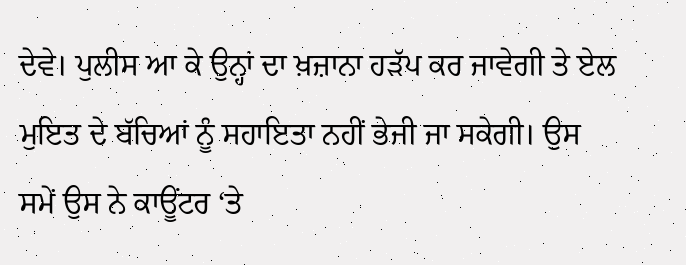ਦੇਵੇ। ਪੁਲੀਸ ਆ ਕੇ ਉਨ੍ਹਾਂ ਦਾ ਖ਼ਜ਼ਾਨਾ ਹੜੱਪ ਕਰ ਜਾਵੇਗੀ ਤੇ ਏਲ ਮੁਇਤ ਦੇ ਬੱਚਿਆਂ ਨੂੰ ਸਹਾਇਤਾ ਨਹੀਂ ਭੇਜੀ ਜਾ ਸਕੇਗੀ। ਉਸ ਸਮੇਂ ਉਸ ਨੇ ਕਾਊਂਟਰ ‘ਤੇ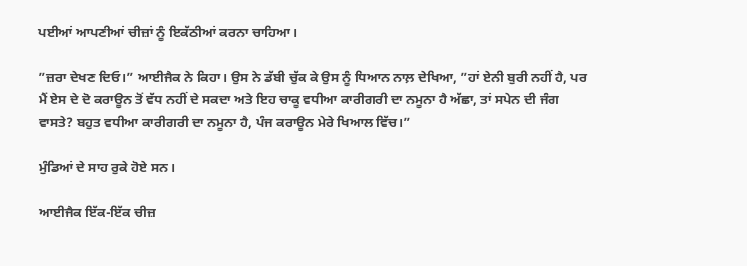ਪਈਆਂ ਆਪਣੀਆਂ ਚੀਜ਼ਾਂ ਨੂੰ ਇਕੱਠੀਆਂ ਕਰਨਾ ਚਾਹਿਆ।

”ਜ਼ਰਾ ਦੇਖਣ ਦਿਓ।” ਆਈਜੈਕ ਨੇ ਕਿਹਾ। ਉਸ ਨੇ ਡੱਬੀ ਚੁੱਕ ਕੇ ਉਸ ਨੂੰ ਧਿਆਨ ਨਾਲ਼ ਦੇਖਿਆ, ”ਹਾਂ ਏਨੀ ਬੁਰੀ ਨਹੀਂ ਹੈ, ਪਰ ਮੈਂ ਏਸ ਦੇ ਦੋ ਕਰਾਊਨ ਤੋਂ ਵੱਧ ਨਹੀਂ ਦੇ ਸਕਦਾ ਅਤੇ ਇਹ ਚਾਕੂ ਵਧੀਆ ਕਾਰੀਗਰੀ ਦਾ ਨਮੂਨਾ ਹੈ ਅੱਛਾ, ਤਾਂ ਸਪੇਨ ਦੀ ਜੰਗ ਵਾਸਤੇ? ਬਹੁਤ ਵਧੀਆ ਕਾਰੀਗਰੀ ਦਾ ਨਮੂਨਾ ਹੈ, ਪੰਜ ਕਰਾਊਨ ਮੇਰੇ ਖਿਆਲ ਵਿੱਚ।”

ਮੁੰਡਿਆਂ ਦੇ ਸਾਹ ਰੁਕੇ ਹੋਏ ਸਨ।

ਆਈਜੈਕ ਇੱਕ-ਇੱਕ ਚੀਜ਼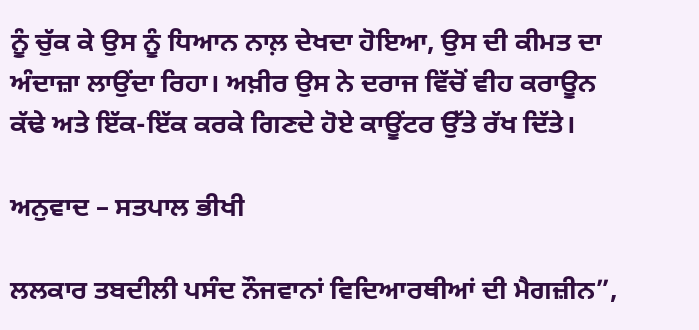ਨੂੰ ਚੁੱਕ ਕੇ ਉਸ ਨੂੰ ਧਿਆਨ ਨਾਲ਼ ਦੇਖਦਾ ਹੋਇਆ, ਉਸ ਦੀ ਕੀਮਤ ਦਾ ਅੰਦਾਜ਼ਾ ਲਾਉਂਦਾ ਰਿਹਾ। ਅਖ਼ੀਰ ਉਸ ਨੇ ਦਰਾਜ ਵਿੱਚੋਂ ਵੀਹ ਕਰਾਊਨ ਕੱਢੇ ਅਤੇ ਇੱਕ-ਇੱਕ ਕਰਕੇ ਗਿਣਦੇ ਹੋਏ ਕਾਊਂਟਰ ਉੱਤੇ ਰੱਖ ਦਿੱਤੇ।

ਅਨੁਵਾਦ – ਸਤਪਾਲ ਭੀਖੀ

ਲਲਕਾਰ ਤਬਦੀਲੀ ਪਸੰਦ ਨੌਜਵਾਨਾਂ ਵਿਦਿਆਰਥੀਆਂ ਦੀ ਮੈਗਜ਼ੀਨ”,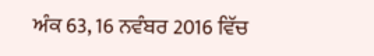ਅੰਕ 63, 16 ਨਵੰਬਰ 2016 ਵਿੱਚ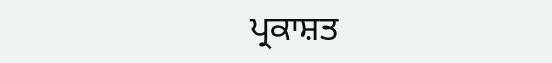ਪ੍ਰਕਾਸ਼ਤ